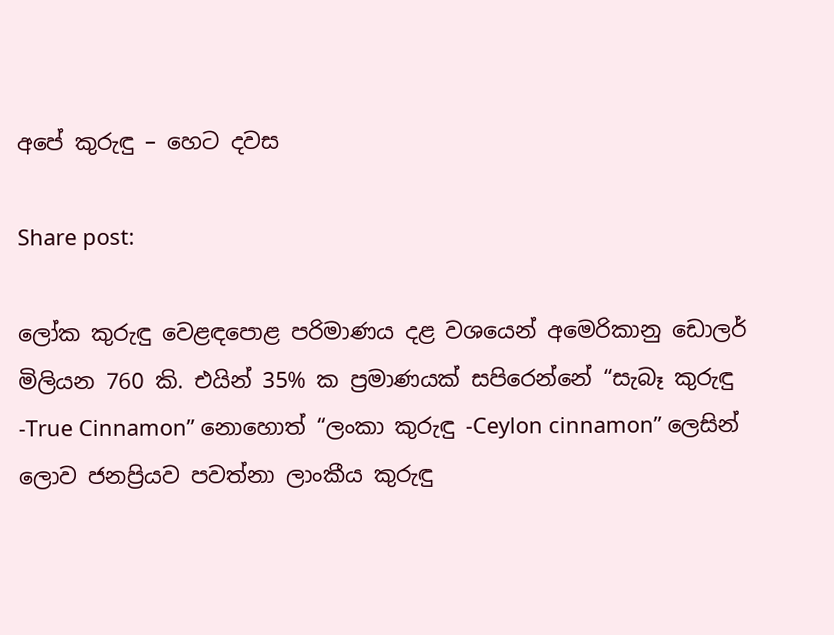අපේ කුරුඳු – හෙට දවස

Share post:

ලෝක කුරුඳු වෙළඳපොළ පරිමාණය දළ වශයෙන් අමෙරිකානු ඩොලර් මිලියන 760 කි. එයින් 35% ක ප්‍රමාණයක් සපිරෙන්නේ “සැබෑ කුරුඳු -True Cinnamon” නොහොත් “ලංකා කුරුඳු -Ceylon cinnamon” ලෙසින් ලොව ජනප්‍රියව පවත්නා ලාංකීය කුරුඳු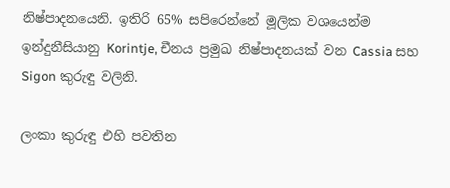නිෂ්පාදනයෙනි. ඉතිරි 65% සපිරෙන්නේ මූලික වශයෙන්ම ඉන්දුනීසියානු Korintje, චීනය ප්‍රමුඛ නිෂ්පාදනයක් වන Cassia සහ Sigon කුරුඳු වලිනි.

ලංකා කුරුඳු එහි පවතින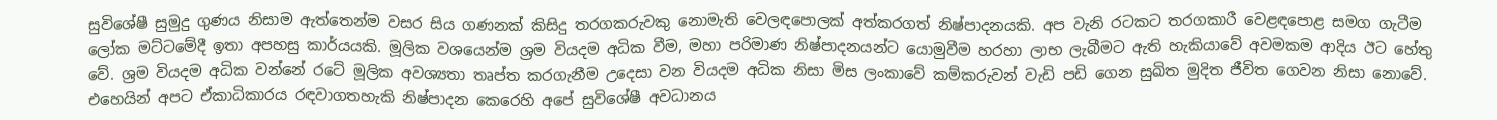සුවිශේෂී සුමුදු ගුණය නිසාම ඇත්තෙන්ම වසර සිය ගණනක් කිසිදු තරගකරුවකු නොමැති වෙලඳපොලක් අත්කරගත් නිෂ්පාදනයකි. අප වැනි රටකට තරගකාරී වෙළඳපොළ සමග ගැටීම ලෝක මට්ටමේදී ඉතා අපහසු කාර්යයකි. මූලික වශයෙන්ම ශ්‍රම වියදම අධික වීම, මහා පරිමාණ නිෂ්පාදනයන්ට යොමුවීම හරහා ලාභ ලැබීමට ඇති හැකියාවේ අවමකම ආදිය ඊට හේතු වේ. ශ්‍රම වියදම අධික වන්නේ රටේ මූලික අවශ්‍යතා තෘප්ත කරගැනීම උදෙසා වන වියදම අධික නිසා මිස ලංකාවේ කම්කරුවන් වැඩි පඩි ගෙන සුඛිත මුදිත ජීවිත ගෙවන නිසා නොවේ. එහෙයින් අපට ඒකාධිකාරය රඳවාගතහැකි නිෂ්පාදන කෙරෙහි අපේ සුවිශේෂී අවධානය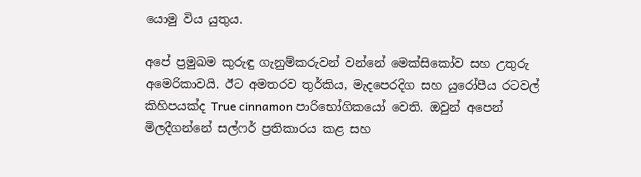යොමු විය යුතුය.

අපේ ප්‍රමුඛම කුරුඳු ගැනුම්කරුවන් වන්නේ මෙක්සිකෝව සහ උතුරු අමෙරිකාවයි. ඊට අමතරව තුර්කිය, මැදපෙරදිග සහ යුරෝපීය රටවල් කිහිපයක්ද True cinnamon පාරිභෝගිකයෝ වෙති. ඔවුන් අපෙන් මිලදීගන්නේ සල්ෆර් ප්‍රතිකාරය කළ සහ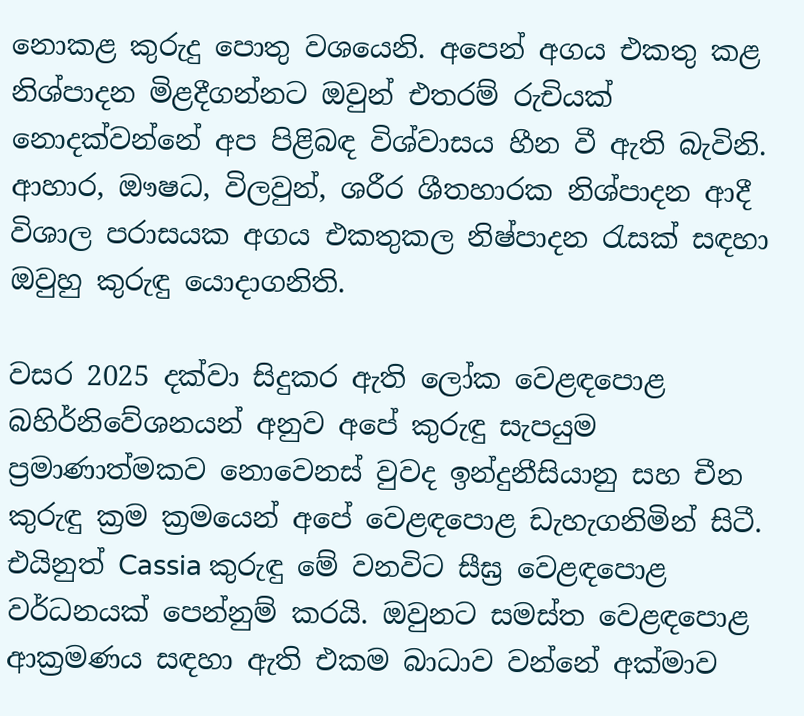නොකළ කුරුදු පොතු වශයෙනි. අපෙන් අගය එකතු කළ නිශ්පාදන මිළදීගන්නට ඔවුන් එතරම් රුචියක් නොදක්වන්නේ අප පිළිබඳ විශ්වාසය හීන වී ඇති බැවිනි. ආහාර, ඖෂධ, විලවුන්, ශරීර ශීතහාරක නිශ්පාදන ආදී විශාල පරාසයක අගය එකතුකල නිෂ්පාදන රැසක් සඳහා ඔවුහු කුරුඳු යොදාගනිති.

වසර 2025 දක්වා සිදුකර ඇති ලෝක වෙළඳපොළ බහිර්නිවේශනයන් අනුව අපේ කුරුඳු සැපයුම ප්‍රමාණාත්මකව නොවෙනස් වුවද ඉන්දුනීසියානු සහ චීන කුරුඳු ක්‍රම ක්‍රමයෙන් අපේ වෙළඳපොළ ඩැහැගනිමින් සිටී. එයිනුත් Cassia කුරුඳු මේ වනවිට සීඝ්‍ර වෙළඳපොළ වර්ධනයක් පෙන්නුම් කරයි. ඔවුනට සමස්ත වෙළඳපොළ ආක්‍රමණය සඳහා ඇති එකම බාධාව වන්නේ අක්මාව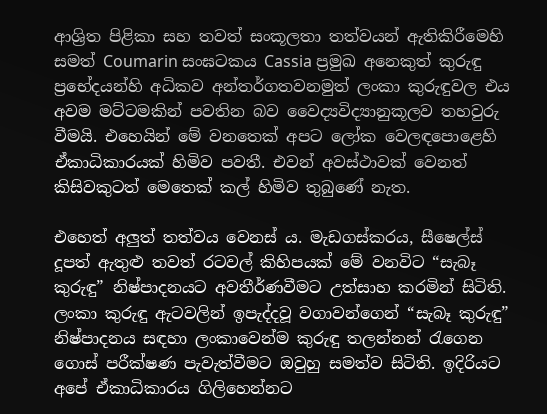ආශ්‍රිත පිළිකා සහ තවත් සංකූලතා තත්වයන් ඇතිකිරීමෙහි සමත් Coumarin සංඝටකය Cassia ප්‍රමුඛ අනෙකුත් කුරුඳු ප්‍රභේදයන්හි අධිකව අන්තර්ගතවනමුත් ලංකා කුරුඳුවල එය අවම මට්ටමකින් පවතින බව වෛද්‍යවිද්‍යානුකූලව තහවුරු වීමයි. එහෙයින් මේ වනතෙක් අපට ලෝක වෙලඳපොළෙහි ඒකාධිකාරයක් හිමිව පවතී. එවන් අවස්ථාවක් වෙනත් කිසිවකුටත් මෙතෙක් කල් හිමිව තුබුණේ නැත.

එහෙත් අලුත් තත්වය වෙනස් ය. මැඩගස්කරය, සීෂෙල්ස් දූපත් ඇතුළු තවත් රටවල් කිහිපයක් මේ වනවිට “සැබෑ කුරුඳු” නිෂ්පාදනයට අවතීර්ණවීමට උත්සාහ කරමින් සිටිති. ලංකා කුරුඳු ඇටවලින් ඉපැද්දවූ වගාවන්ගෙන් “සැබෑ කුරුඳු” නිෂ්පාදනය සඳහා ලංකාවෙන්ම කුරුඳු තලන්නන් රැගෙන ගොස් පරීක්ෂණ පැවැත්වීමට ඔවුහු සමත්ව සිටිති. ඉදිරියට අපේ ඒකාධිකාරය ගිලිහෙන්නට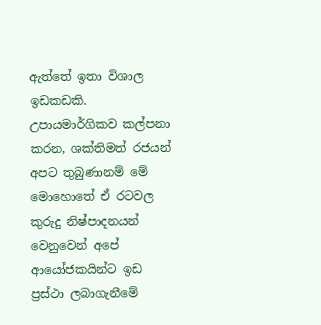ඇත්තේ ඉතා විශාල ඉඩකඩකි. උපායමාර්ගිකව කල්පනා කරන, ශක්තිමත් රජයන් අපට තුබුණානම් මේ මොහොතේ ඒ රටවල කුරුදු නිෂ්පාදනයන් වෙනුවෙන් අපේ ආයෝජකයින්ට ඉඩ ප්‍රස්ථා ලබාගැනීමේ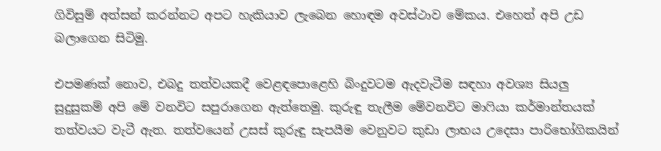ගිවිසුම් අත්සන් කරන්නට අපට හැකියාව ලැබෙන හොඳම අවස්ථාව මේකය. එහෙත් අපි උඩ බලාගෙන සිටිමු.

එපමණක් නොව, එබදු තත්වයකදී වෙළඳපොළෙහි බිංදුවටම ඇදවැටීම සඳහා අවශ්‍ය සියලු සුදුසුකම් අපි මේ වනවිට සපුරාගෙන ඇත්තෙමු. කුරුඳු තැලීම මේවනවිට මාෆියා කර්මාන්තයක් තත්වයට වැටී ඇත. තත්වයෙන් උසස් කුරුඳු සැපයීම වෙනුවට කුඩා ලාභය උදෙසා පාරිභෝගිකයින්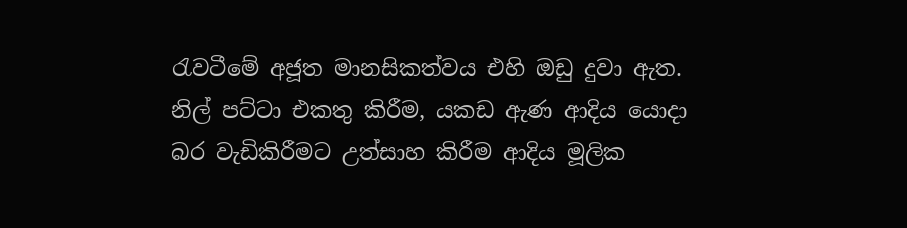රැවටීමේ අජූත මානසිකත්වය එහි ඔඩු දුවා ඇත. නිල් පට්ටා එකතු කිරීම, යකඩ ඇණ ආදිය යොදා බර වැඩිකිරීමට උත්සාහ කිරීම ආදිය මූලික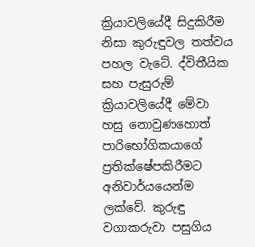ක්‍රියාවලියේදී සිදුකිරීම නිසා කුරුඳුවල තත්වය පහල වැටේ. ද්විතීයික සහ පැසුරුම් ක්‍රියාවලියේදී මේවා හසු නොවුණහොත් පාරිභෝගිකයාගේ ප්‍රතික්ෂේපකිරීමට අනිවාර්යයෙන්ම ලක්වේ. කුරුඳු වගාකරුවා පසුගිය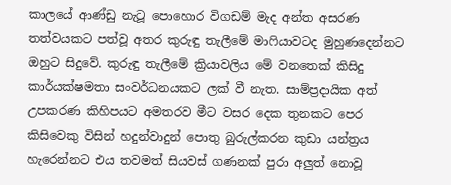කාලයේ ආණ්ඩු නැටූ පොහොර විගඩම් මැද අන්ත අසරණ තත්වයකට පත්වූ අතර කුරුඳු තැලීමේ මාෆියාවටද මුහුණදෙන්නට ඔහුට සිදුවේ. කුරුඳු තැලීමේ ක්‍රියාවලිය මේ වනතෙක් කිසිදු කාර්යක්ෂමතා සංවර්ධනයකට ලක් වී නැත. සාම්ප්‍රදායික අත් උපකරණ කිහිපයට අමතරව මීට වසර දෙක තුනකට පෙර කිසිවෙකු විසින් හදුන්වාදුන් පොතු බුරුල්කරන කුඩා යන්ත්‍රය හැරෙන්නට එය තවමත් සියවස් ගණනක් පුරා අලුත් නොවූ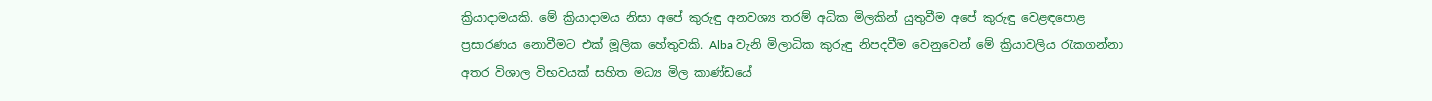ක්‍රියාදාමයකි. මේ ක්‍රියාදාමය නිසා අපේ කුරුඳු අනවශ්‍ය තරම් අධික මිලකින් යුතුවීම අපේ කුරුඳු වෙළඳපොළ ප්‍රසාරණය නොවීමට එක් මූලික හේතුවකි. Alba වැනි මිලාධික කුරුඳු නිපදවීම වෙනුවෙන් මේ ක්‍රියාවලිය රැකගන්නා අතර විශාල විභවයක් සහිත මධ්‍ය මිල කාණ්ඩයේ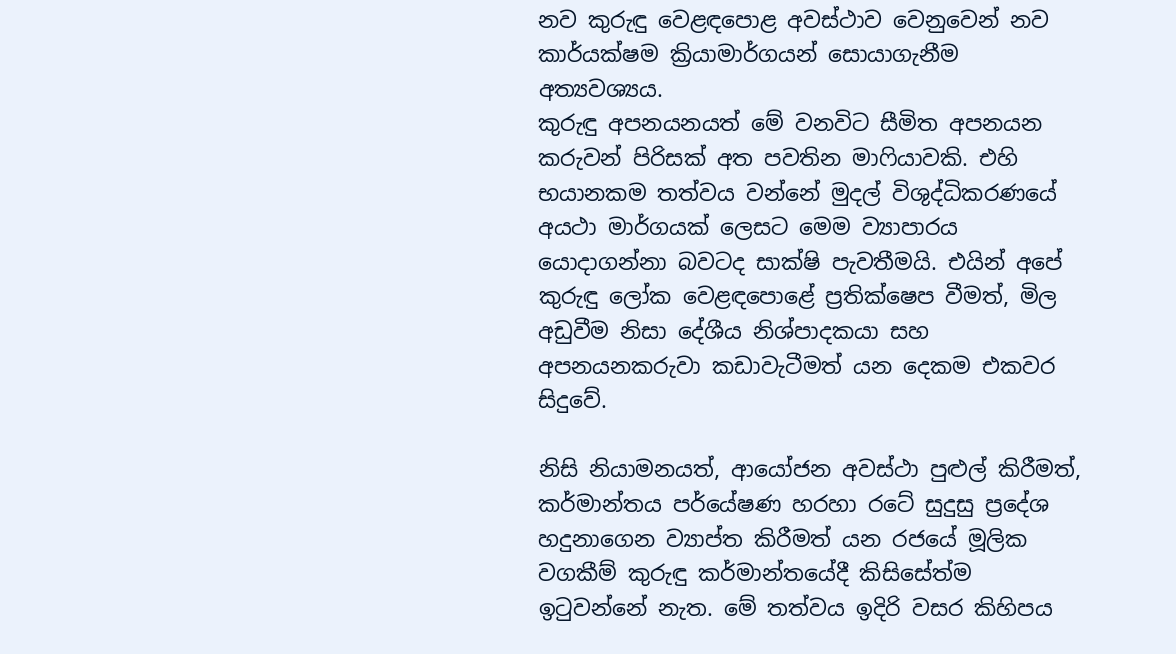නව කුරුඳු වෙළඳපොළ අවස්ථාව වෙනුවෙන් නව කාර්යක්ෂම ක්‍රියාමාර්ගයන් සොයාගැනීම අත්‍යවශ්‍යය.
කුරුඳු අපනයනයත් මේ වනවිට සීමිත අපනයන කරුවන් පිරිසක් අත පවතින මාෆියාවකි. එහි භයානකම තත්වය වන්නේ මුදල් විශුද්ධිකරණයේ අයථා මාර්ගයක් ලෙසට මෙම ව්‍යාපාරය යොදාගන්නා බවටද සාක්ෂි පැවතීමයි. එයින් අපේ කුරුඳු ලෝක වෙළඳපොළේ ප්‍රතික්ෂෙප වීමත්, මිල අඩුවීම නිසා දේශීය නිශ්පාදකයා සහ අපනයනකරුවා කඩාවැටීමත් යන දෙකම එකවර සිදුවේ.

නිසි නියාමනයත්, ආයෝජන අවස්ථා පුළුල් කිරීමත්, කර්මාන්තය පර්යේෂණ හරහා රටේ සුදුසු ප්‍රදේශ හදුනාගෙන ව්‍යාප්ත කිරීමත් යන රජයේ මූලික වගකීම් කුරුඳු කර්මාන්තයේදී කිසිසේත්ම ඉටුවන්නේ නැත. මේ තත්වය ඉදිරි වසර කිහිපය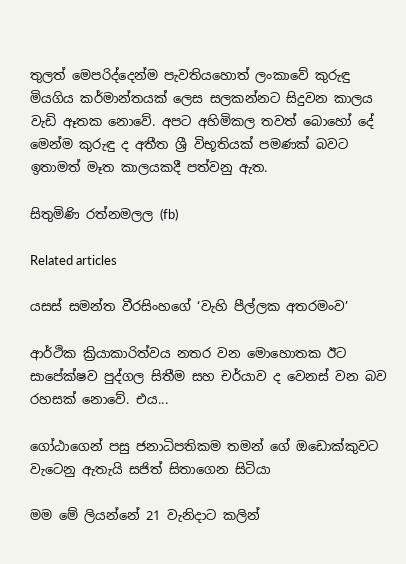තුලත් මෙපරිද්දෙන්ම පැවතියහොත් ලංකාවේ කුරුඳු මියගිය කර්මාන්තයක් ලෙස සලකන්නට සිදුවන කාලය වැඩි ඈතක නොවේ. අපට අහිමිකල තවත් බොහෝ දේ මෙන්ම කුරුඳු ද අතීත ශ්‍රී විභූතියක් පමණක් බවට ඉතාමත් මෑත කාලයකදී පත්වනු ඇත.

සිතුමිණි රත්නමලල (fb)

Related articles

යසස් සමන්ත වීරසිංහගේ ‘වැහි පීල්ලක අතරමංව’

ආර්ථික ක්‍රියාකාරිත්වය නතර වන මොහොතක ඊට සාපේක්ෂව පුද්ගල සිතීම සහ චර්යාව ද වෙනස් වන බව රහසක් නොවේ. එය...

ගෝඨාගෙන් පසු ජනාධිපතිකම තමන් ගේ ඔඩොක්කුවට වැටෙනු ඇතැයි සජිත් සිතාගෙන සිටියා

මම මේ ලියන්නේ 21 වැනිදාට කලින්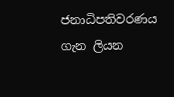ජනාධිපතිවරණය ගැන ලියන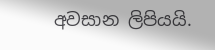අවසාන ලිපියයි.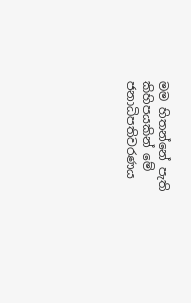මම හිතන්නේ පැති කිහිපයකින් මේ ජනාධිපතිවරණය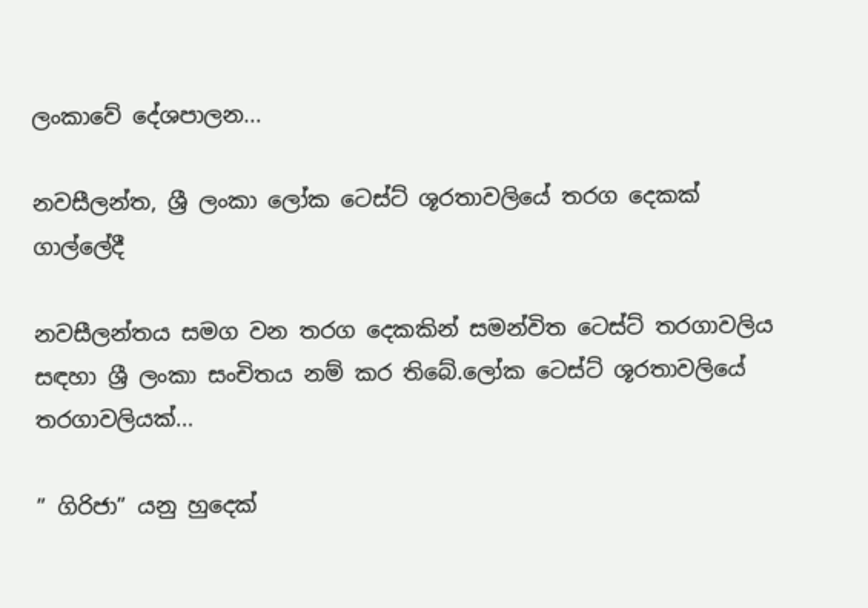ලංකාවේ දේශපාලන...

නවසීලන්ත, ශ්‍රී ලංකා ලෝක ටෙස්ට් ශූරතාවලියේ තරග දෙකක් ගාල්ලේදී

නවසීලන්තය සමග වන තරග දෙකකින් සමන්විත ටෙස්ට් තරගාවලිය සඳහා ශ්‍රී ලංකා සංචිතය නම් කර තිබේ.ලෝක ටෙස්ට් ශූරතාවලියේ තරගාවලියක්...

” ගිරිජා” යනු හුදෙක්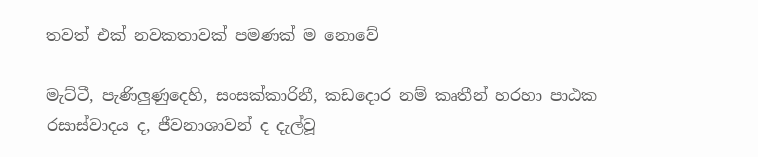තවත් එක් නවකතාවක් පමණක් ම නොවේ

මැට්ටී, පැණිලුණුදෙහි, සංසක්කාරිනී, කඩදොර නම් කෘතීන් හරහා පාඨක රසාස්වාදය ද, ජීවනාශාවන් ද දැල්වූ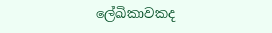ලේඛිකාවකද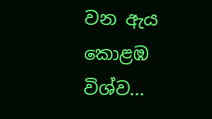වන ඇය කොළඹ විශ්ව...